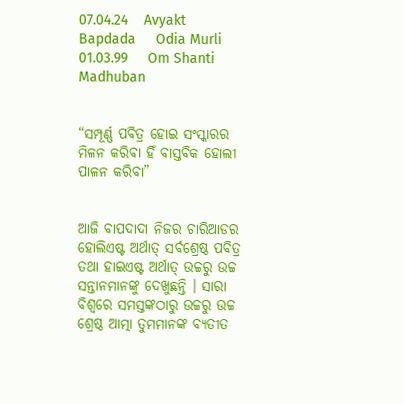07.04.24    Avyakt Bapdada     Odia Murli    01.03.99     Om Shanti     Madhuban


“ସମ୍ପୂର୍ଣ୍ଣ ପବିତ୍ର ହୋଇ ସଂସ୍କାରର ମିଳନ କରିବା ହିଁ ବାସ୍ତବିକ ହୋଲୀ ପାଳନ କରିବା”


ଆଜି ବାପଦାଦା ନିଜର ଚାରିଆଡର ହୋଲିଏଷ୍ଟ ଅର୍ଥାତ୍ ସର୍ବଶ୍ରେଷ୍ଠ ପବିତ୍ର ତଥା ହାଇଏଷ୍ଟ ଅର୍ଥାତ୍ ଉଚ୍ଚରୁ ଉଚ୍ଚ ସନ୍ତାନମାନଙ୍କୁ ଦେଖୁଛନ୍ତି । ସାରା ବିଶ୍ୱରେ ସମସ୍ତଙ୍କଠାରୁ ଉଚ୍ଚରୁ ଉଚ୍ଚ ଶ୍ରେଷ୍ଠ ଆତ୍ମା ତୁମମାନଙ୍କ ବ୍ୟତୀତ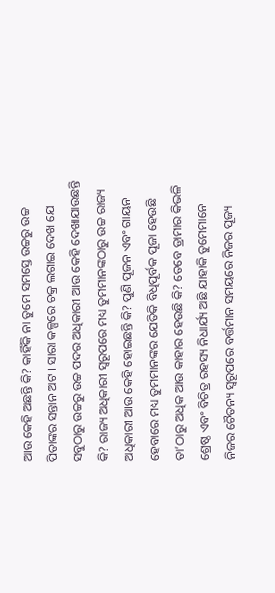ଆଉ କେହି ଅଛନ୍ତି କି? କାହିଁକି ନା ତୁମେ ସମସ୍ତେ ଉଚ୍ଚରୁ ଉଚ୍ଚ ପିତାଙ୍କର ସନ୍ତାନ ଅଟ । ସାରା କଳ୍ପରେ ଚକ୍ର ଲଗାଇ ଦେଖ ଯେ ସବୁଠାରୁ ଉଚ୍ଚରୁ ଉଚ୍ଚ ପଦର ଅଧିକାରୀ ଆଉ କେହି ଦେଖାଯାଉଛନ୍ତି କି? ରାଜ୍ୟ ଅଧିକାରୀ ସ୍ୱରୂପରେ ମଧ୍ୟ ତୁମମାନଙ୍କଠାରୁ ଉଚ୍ଚ ରାଜ୍ୟ ଅଧିକାରୀ ଆଉ କେହି ହୋଇଛନ୍ତି କି? ପୁଣି ପୂଜନ ଏବଂ ଗାୟନ ହେବାରେ ମଧ୍ୟ ତୁମମାନଙ୍କର ଯେତିକି ବିଧିପୂର୍ବକ ପୂଜା ହେଉଛି ତା’ଠାରୁ ଅଧିକ ଆଉ କାହାର ହେଉଛି କି? ତେବେ ଡ୍ରାମାର କିଭଳି ଶ୍ରେଷ୍ଠ ଏବଂ ବିଚିତ୍ର ରହସ୍ୟ ନିଧାର୍ଯ୍ୟ ଅଛି ଯାହାକି ତୁମେମାନେ ନିଜର ଚୈତନ୍ୟ ସ୍ୱରୂପରେ ବର୍ତ୍ତମାନ ସମୟରେ ନିଜର ପୂଜ୍ୟ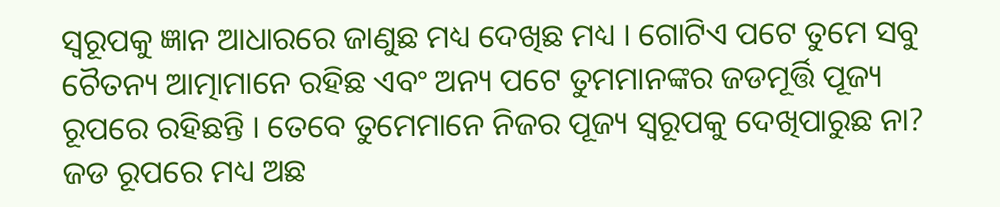ସ୍ୱରୂପକୁ ଜ୍ଞାନ ଆଧାରରେ ଜାଣୁଛ ମଧ୍ୟ ଦେଖିଛ ମଧ୍ୟ । ଗୋଟିଏ ପଟେ ତୁମେ ସବୁ ଚୈତନ୍ୟ ଆତ୍ମାମାନେ ରହିଛ ଏବଂ ଅନ୍ୟ ପଟେ ତୁମମାନଙ୍କର ଜଡମୂର୍ତ୍ତି ପୂଜ୍ୟ ରୂପରେ ରହିଛନ୍ତି । ତେବେ ତୁମେମାନେ ନିଜର ପୂଜ୍ୟ ସ୍ୱରୂପକୁ ଦେଖିପାରୁଛ ନା? ଜଡ ରୂପରେ ମଧ୍ୟ ଅଛ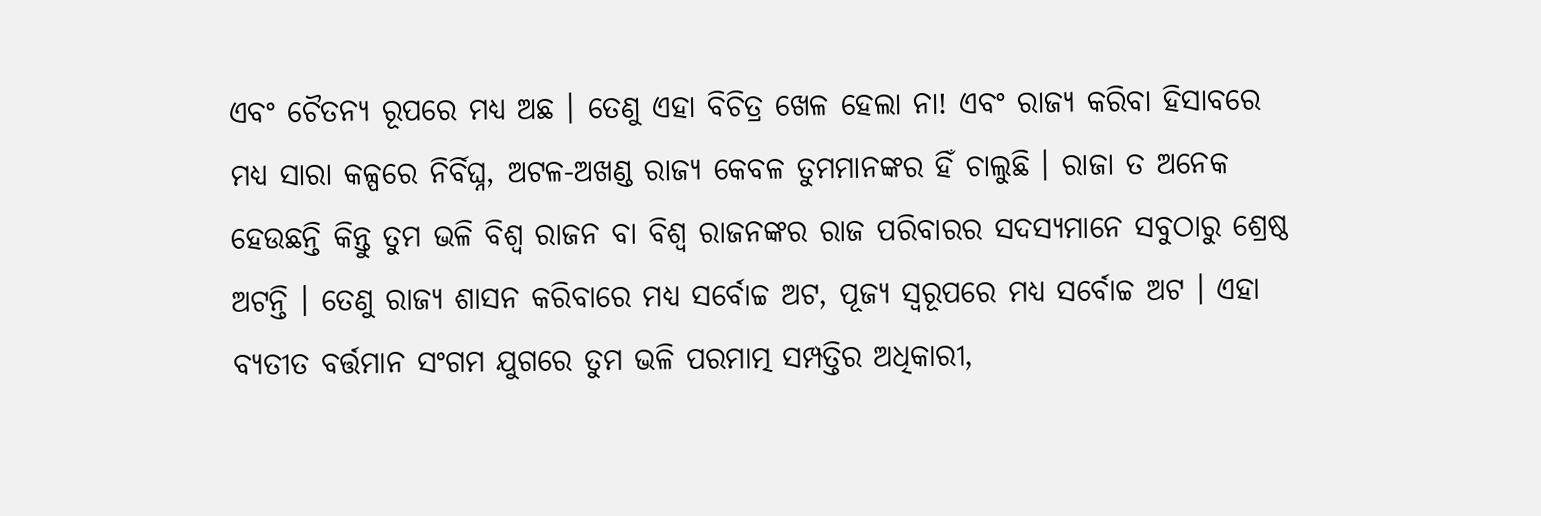ଏବଂ ଚୈତନ୍ୟ ରୂପରେ ମଧ୍ୟ ଅଛ । ତେଣୁ ଏହା ବିଚିତ୍ର ଖେଳ ହେଲା ନା! ଏବଂ ରାଜ୍ୟ କରିବା ହିସାବରେ ମଧ୍ୟ ସାରା କଳ୍ପରେ ନିର୍ବିଘ୍ନ, ଅଟଳ-ଅଖଣ୍ଡ ରାଜ୍ୟ କେବଳ ତୁମମାନଙ୍କର ହିଁ ଚାଲୁଛି । ରାଜା ତ ଅନେକ ହେଉଛନ୍ତି କିନ୍ତୁ ତୁମ ଭଳି ବିଶ୍ୱ ରାଜନ ବା ବିଶ୍ୱ ରାଜନଙ୍କର ରାଜ ପରିବାରର ସଦସ୍ୟମାନେ ସବୁଠାରୁ ଶ୍ରେଷ୍ଠ ଅଟନ୍ତି । ତେଣୁ ରାଜ୍ୟ ଶାସନ କରିବାରେ ମଧ୍ୟ ସର୍ବୋଚ୍ଚ ଅଟ, ପୂଜ୍ୟ ସ୍ୱରୂପରେ ମଧ୍ୟ ସର୍ବୋଚ୍ଚ ଅଟ । ଏହା ବ୍ୟତୀତ ବର୍ତ୍ତମାନ ସଂଗମ ଯୁଗରେ ତୁମ ଭଳି ପରମାତ୍ମ ସମ୍ପତ୍ତିର ଅଧିକାରୀ,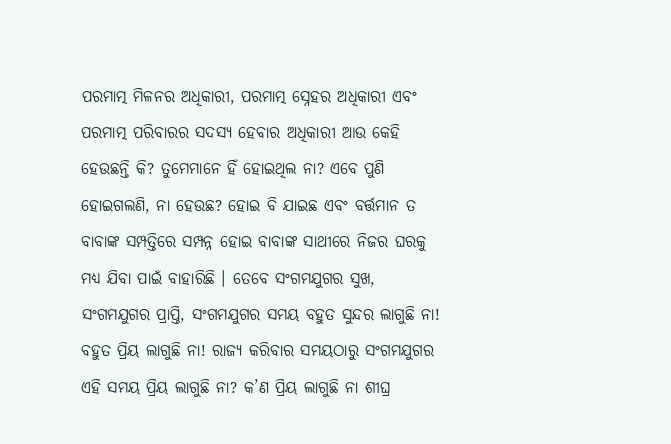ପରମାତ୍ମ ମିଳନର ଅଧିକାରୀ, ପରମାତ୍ମ ସ୍ନେହର ଅଧିକାରୀ ଏବଂ ପରମାତ୍ମ ପରିବାରର ସଦସ୍ୟ ହେବାର ଅଧିକାରୀ ଆଉ କେହି ହେଉଛନ୍ତି କି? ତୁମେମାନେ ହିଁ ହୋଇଥିଲ ନା? ଏବେ ପୁଣି ହୋଇଗଲଣି, ନା ହେଉଛ? ହୋଇ ବି ଯାଇଛ ଏବଂ ବର୍ତ୍ତମାନ ତ ବାବାଙ୍କ ସମ୍ପତ୍ତିରେ ସମ୍ପନ୍ନ ହୋଇ ବାବାଙ୍କ ସାଥୀରେ ନିଜର ଘରକୁ ମଧ୍ୟ ଯିବା ପାଇଁ ବାହାରିଛି । ତେବେ ସଂଗମଯୁଗର ସୁଖ, ସଂଗମଯୁଗର ପ୍ରାପ୍ତି, ସଂଗମଯୁଗର ସମୟ ବହୁତ ସୁନ୍ଦର ଲାଗୁଛି ନା! ବହୁତ ପ୍ରିୟ ଲାଗୁଛି ନା! ରାଜ୍ୟ କରିବାର ସମୟଠାରୁ ସଂଗମଯୁଗର ଏହି ସମୟ ପ୍ରିୟ ଲାଗୁଛି ନା? କ’ଣ ପ୍ରିୟ ଲାଗୁଛି ନା ଶୀଘ୍ର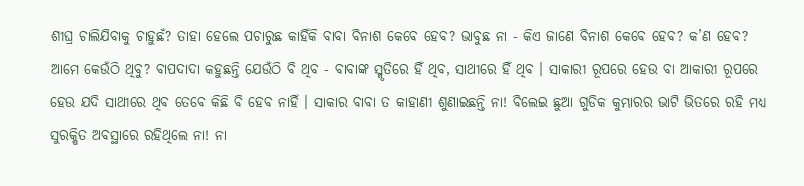ଶୀଘ୍ର ଚାଲିଯିବାକୁ ଚାହୁଛଁ? ତାହା ହେଲେ ପଚାରୁଛ କାହିଁକି ବାବା ବିନାଶ କେବେ ହେବ? ଭାବୁଛ ନା - କିଏ ଜାଣେ ବିନାଶ କେବେ ହେବ? କ’ଣ ହେବ? ଆମେ କେଉଁଠି ଥିବୁ? ବାପଦାଦା କହୁଛନ୍ତି ଯେଉଁଠି ବି ଥିବ - ବାବାଙ୍କ ସ୍ମୃତିରେ ହିଁ ଥିବ, ସାଥୀରେ ହିଁ ଥିବ । ସାକାରୀ ରୂପରେ ହେଉ ବା ଆକାରୀ ରୂପରେ ହେଉ ଯଦି ସାଥୀରେ ଥିବ ତେବେ କିଛି ବି ହେବ ନାହିଁ । ସାକାର ବାବା ତ କାହାଣୀ ଶୁଣାଇଛନ୍ତି ନା! ବିଲେଇ ଛୁଆ ଗୁଡିକ କୁମ୍ଭାରର ଭାଟି ଭିତରେ ରହି ମଧ୍ୟ ସୁରକ୍ଷିତ ଅବସ୍ଥାରେ ରହିଥିଲେ ନା! ନା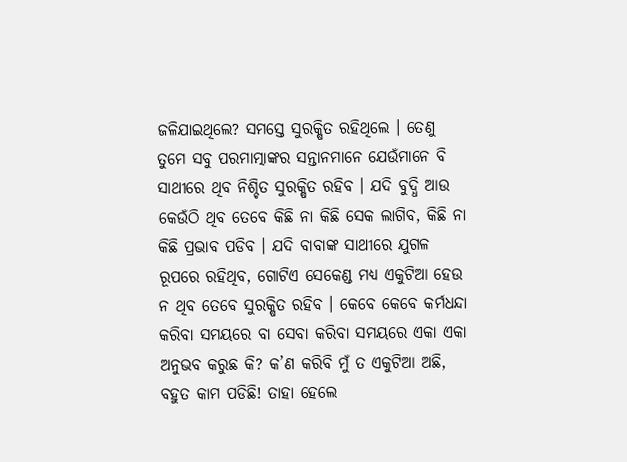ଜଳିଯାଇଥିଲେ? ସମସ୍ତେ ସୁରକ୍ଷିତ ରହିଥିଲେ । ତେଣୁ ତୁମେ ସବୁ ପରମାତ୍ମାଙ୍କର ସନ୍ତାନମାନେ ଯେଉଁମାନେ ବି ସାଥୀରେ ଥିବ ନିଶ୍ଚିତ ସୁରକ୍ଷିତ ରହିବ । ଯଦି ବୁଦ୍ଧି ଆଉ କେଉଁଠି ଥିବ ତେବେ କିଛି ନା କିଛି ସେକ ଲାଗିବ, କିଛି ନା କିଛି ପ୍ରଭାବ ପଡିବ । ଯଦି ବାବାଙ୍କ ସାଥୀରେ ଯୁଗଳ ରୂପରେ ରହିଥିବ, ଗୋଟିଏ ସେକେଣ୍ଡ ମଧ୍ୟ ଏକୁଟିଆ ହେଉ ନ ଥିବ ତେବେ ସୁରକ୍ଷିତ ରହିବ । କେବେ କେବେ କର୍ମଧନ୍ଦା କରିବା ସମୟରେ ବା ସେବା କରିବା ସମୟରେ ଏକା ଏକା ଅନୁଭବ କରୁଛ କି? କ’ଣ କରିବି ମୁଁ ତ ଏକୁଟିଆ ଅଛି, ବହୁତ କାମ ପଡିଛି! ତାହା ହେଲେ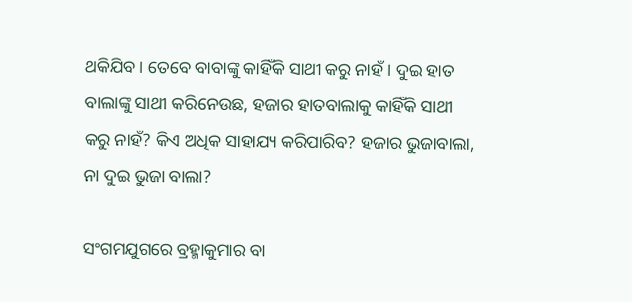ଥକିଯିବ । ତେବେ ବାବାଙ୍କୁ କାହିଁକି ସାଥୀ କରୁ ନାହଁ । ଦୁଇ ହାତ ବାଲାଙ୍କୁ ସାଥୀ କରିନେଉଛ, ହଜାର ହାତବାଲାକୁ କାହିଁକି ସାଥୀ କରୁ ନାହଁ? କିଏ ଅଧିକ ସାହାଯ୍ୟ କରିପାରିବ? ହଜାର ଭୁଜାବାଲା, ନା ଦୁଇ ଭୁଜା ବାଲା?

ସଂଗମଯୁଗରେ ବ୍ରହ୍ମାକୁମାର ବା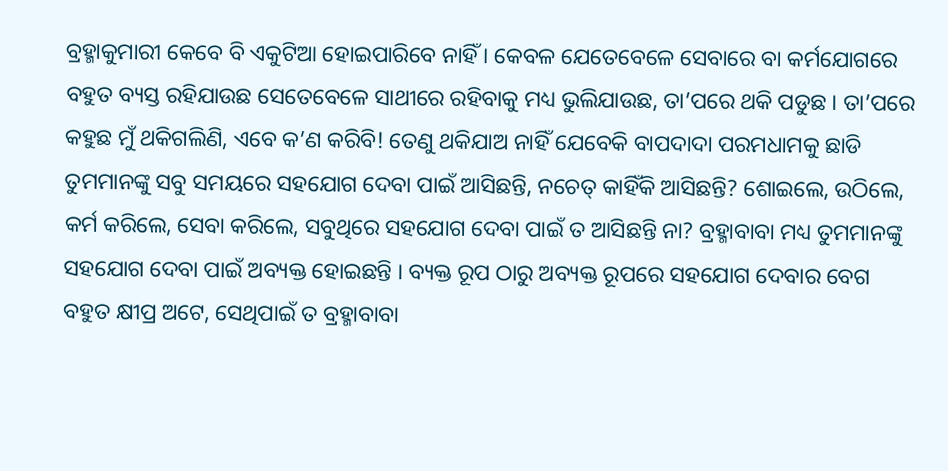ବ୍ରହ୍ମାକୁମାରୀ କେବେ ବି ଏକୁଟିଆ ହୋଇପାରିବେ ନାହିଁ । କେବଳ ଯେତେବେଳେ ସେବାରେ ବା କର୍ମଯୋଗରେ ବହୁତ ବ୍ୟସ୍ତ ରହିଯାଉଛ ସେତେବେଳେ ସାଥୀରେ ରହିବାକୁ ମଧ୍ୟ ଭୁଲିଯାଉଛ, ତା’ପରେ ଥକି ପଡୁଛ । ତା’ପରେ କହୁଛ ମୁଁ ଥକିଗଲିଣି, ଏବେ କ’ଣ କରିବି! ତେଣୁ ଥକିଯାଅ ନାହିଁ ଯେବେକି ବାପଦାଦା ପରମଧାମକୁ ଛାଡି ତୁମମାନଙ୍କୁ ସବୁ ସମୟରେ ସହଯୋଗ ଦେବା ପାଇଁ ଆସିଛନ୍ତି, ନଚେତ୍ କାହିଁକି ଆସିଛନ୍ତି? ଶୋଇଲେ, ଉଠିଲେ, କର୍ମ କରିଲେ, ସେବା କରିଲେ, ସବୁଥିରେ ସହଯୋଗ ଦେବା ପାଇଁ ତ ଆସିଛନ୍ତି ନା? ବ୍ରହ୍ମାବାବା ମଧ୍ୟ ତୁମମାନଙ୍କୁ ସହଯୋଗ ଦେବା ପାଇଁ ଅବ୍ୟକ୍ତ ହୋଇଛନ୍ତି । ବ୍ୟକ୍ତ ରୂପ ଠାରୁ ଅବ୍ୟକ୍ତ ରୂପରେ ସହଯୋଗ ଦେବାର ବେଗ ବହୁତ କ୍ଷୀପ୍ର ଅଟେ, ସେଥିପାଇଁ ତ ବ୍ରହ୍ମାବାବା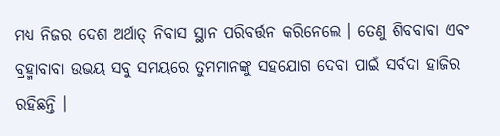ମଧ୍ୟ ନିଜର ଦେଶ ଅର୍ଥାତ୍ ନିବାସ ସ୍ଥାନ ପରିବର୍ତ୍ତନ କରିନେଲେ । ତେଣୁ ଶିବବାବା ଏବଂ ବ୍ରହ୍ମାବାବା ଉଭୟ ସବୁ ସମୟରେ ତୁମମାନଙ୍କୁ ସହଯୋଗ ଦେବା ପାଇଁ ସର୍ବଦା ହାଜିର ରହିଛନ୍ତି ।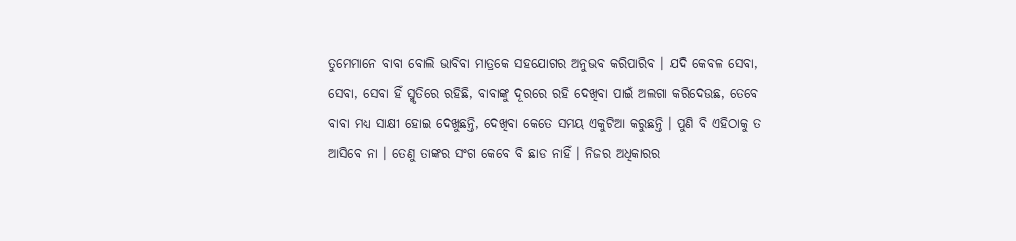ତୁମେମାନେ ବାବା ବୋଲି ଭାବିବା ମାତ୍ରକେ ସହଯୋଗର ଅନୁଭବ କରିପାରିବ । ଯଦି କେବଳ ସେବା, ସେବା, ସେବା ହିଁ ସ୍ମୃତିରେ ରହିଛି, ବାବାଙ୍କୁ ଦୂରରେ ରହି ଦେଖିବା ପାଇଁ ଅଲଗା କରିଦେଉଛ, ତେବେ ବାବା ମଧ୍ୟ ସାକ୍ଷୀ ହୋଇ ଦେଖୁଛନ୍ତି, ଦେଖିବା କେତେ ସମୟ ଏକୁଟିଆ କରୁଛନ୍ତି । ପୁଣି ବି ଏହିଠାକୁ ତ ଆସିବେ ନା । ତେଣୁ ତାଙ୍କର ସଂଗ କେବେ ବି ଛାଡ ନାହିଁ । ନିଜର ଅଧିକାରର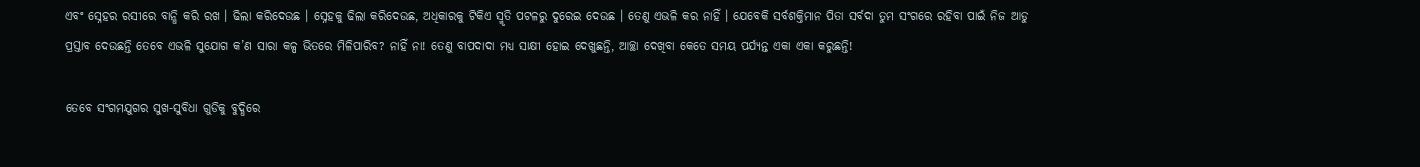ଏବଂ ସ୍ନେହର ରସୀରେ ବାନ୍ଧି କରି ରଖ । ଢିଲା କରିଦେଉଛ । ସ୍ନେହକୁ ଢିଲା କରିଦେଉଛ, ଅଧିକାରକୁ ଟିକିଏ ସ୍ମୃତି ପଟଳରୁ ଦୁରେଇ ଦେଉଛ । ତେଣୁ ଏଭଳି କର ନାହିଁ । ଯେବେକି ସର୍ବଶକ୍ତିମାନ ପିତା ସର୍ବଦା ତୁମ ସଂଗରେ ରହିବା ପାଇଁ ନିଜ ଆଡୁ ପ୍ରସ୍ତାବ ଦେଉଛନ୍ତି ତେବେ ଏଭଳି ସୁଯୋଗ କ’ଣ ସାରା କଳ୍ପ ଭିତରେ ମିଳିପାରିବ? ନାହିଁ ନା! ତେଣୁ ବାପଦାଦା ମଧ୍ୟ ସାକ୍ଷୀ ହୋଇ ଦେଖୁଛନ୍ତି, ଆଚ୍ଛା ଦେଖିବା କେତେ ସମୟ ପର୍ଯ୍ୟନ୍ତ ଏକା ଏକା କରୁଛନ୍ତି!

ତେବେ ସଂଗମଯୁଗର ସୁଖ-ସୁବିଧା ଗୁଡିକୁ ବୁଦ୍ଧିରେ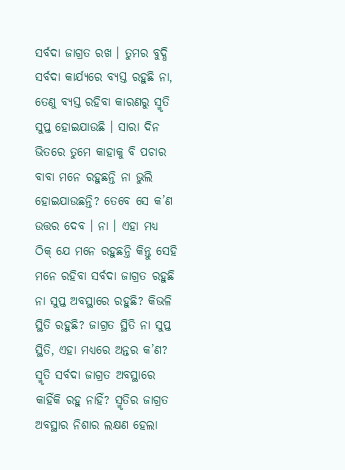ସର୍ବଦା ଜାଗ୍ରତ ରଖ । ତୁମର ବୁଦ୍ଧି ସର୍ବଦା କାର୍ଯ୍ୟରେ ବ୍ୟସ୍ତ ରହୁଛି ନା, ତେଣୁ ବ୍ୟସ୍ତ ରହିବା କାରଣରୁ ସ୍ମୃତି ସୁପ୍ତ ହୋଇଯାଉଛି । ସାରା ଦିନ ଭିତରେ ତୁମେ କାହାକୁ ବି ପଚାର ବାବା ମନେ ରହୁଛନ୍ତି ନା ଭୁଲି ହୋଇଯାଉଛନ୍ତି? ତେବେ ସେ କ’ଣ ଉତ୍ତର ଦେବ । ନା । ଏହା ମଧ୍ୟ ଠିକ୍ ଯେ ମନେ ରହୁଛନ୍ତି କିନ୍ତୁ ସେହି ମନେ ରହିବା ସର୍ବଦା ଜାଗ୍ରତ ରହୁଛି ନା ସୁପ୍ତ ଅବସ୍ଥାରେ ରହୁଛି? କିଭଳି ସ୍ଥିତି ରହୁଛି? ଜାଗ୍ରତ ସ୍ଥିତି ନା ସୁପ୍ତ ସ୍ଥିତି, ଏହା ମଧ୍ୟରେ ଅନ୍ତର କ’ଣ? ସ୍ମୃତି ସର୍ବଦା ଜାଗ୍ରତ ଅବସ୍ଥାରେ କାହିଁକି ରହୁ ନାହିଁ? ସ୍ମୃତିର ଜାଗ୍ରତ ଅବସ୍ଥାର ନିଶାର ଲକ୍ଷଣ ହେଲା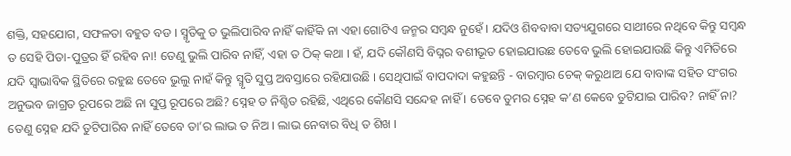ଶକ୍ତି, ସହଯୋଗ, ସଫଳତା ବହୁତ ବଡ । ସ୍ମୃତିକୁ ତ ଭୁଲିପାରିବ ନାହିଁ କାହିଁକି ନା ଏହା ଗୋଟିଏ ଜନ୍ମର ସମ୍ବନ୍ଧ ନୁହେଁ । ଯଦିଓ ଶିବବାବା ସତ୍ୟଯୁଗରେ ସାଥୀରେ ନଥିବେ କିନ୍ତୁ ସମ୍ବନ୍ଧ ତ ସେହି ପିତା-ପୁତ୍ରର ହିଁ ରହିବ ନା! ତେଣୁ ଭୁଲି ପାରିବ ନାହିଁ, ଏହା ତ ଠିକ୍ କଥା । ହଁ, ଯଦି କୌଣସି ବିଘ୍ନର ବଶୀଭୂତ ହୋଇଯାଉଛ ତେବେ ଭୁଲି ହୋଇଯାଉଛି କିନ୍ତୁ ଏମିତିରେ ଯଦି ସ୍ୱାଭାବିକ ସ୍ଥିତିରେ ରହୁଛ ତେବେ ଭୁଲୁ ନାହଁ କିନ୍ତୁ ସ୍ମୃତି ସୁପ୍ତ ଅବସ୍ତାରେ ରହିଯାଉଛି । ସେଥିପାଇଁ ବାପଦାଦା କହୁଛନ୍ତି - ବାରମ୍ବାର ଚେକ୍ କରୁଥାଅ ଯେ ବାବାଙ୍କ ସହିତ ସଂଗର ଅନୁଭବ ଜାଗ୍ରତ ରୂପରେ ଅଛି ନା ସୁପ୍ତ ରୂପରେ ଅଛି? ସ୍ନେହ ତ ନିଶ୍ଚିତ ରହିଛି, ଏଥିରେ କୌଣସି ସନ୍ଦେହ ନାହିଁ । ତେବେ ତୁମର ସ୍ନେହ କ’ଣ କେବେ ତୁଟିଯାଇ ପାରିବ? ନାହିଁ ନା? ତେଣୁ ସ୍ନେହ ଯଦି ତୁଟିପାରିବ ନାହିଁ ତେବେ ତା’ର ଲାଭ ତ ନିଅ । ଲାଭ ନେବାର ବିଧି ତ ଶିଖ ।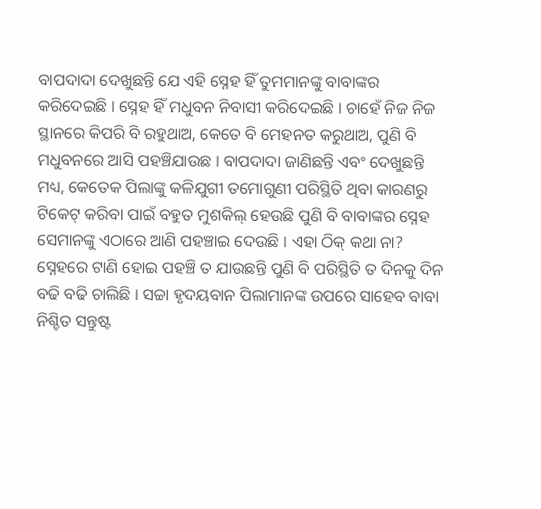ବାପଦାଦା ଦେଖୁଛନ୍ତି ଯେ ଏହି ସ୍ନେହ ହିଁ ତୁମମାନଙ୍କୁ ବାବାଙ୍କର କରିଦେଇଛି । ସ୍ନେହ ହିଁ ମଧୁବନ ନିବାସୀ କରିଦେଇଛି । ଚାହେଁ ନିଜ ନିଜ ସ୍ଥାନରେ କିପରି ବି ରହୁଥାଅ, କେତେ ବି ମେହନତ କରୁଥାଅ, ପୁଣି ବି ମଧୁବନରେ ଆସି ପହଞ୍ଚିଯାଉଛ । ବାପଦାଦା ଜାଣିଛନ୍ତି ଏବଂ ଦେଖୁଛନ୍ତି ମଧ୍ୟ, କେତେକ ପିଲାଙ୍କୁ କଳିଯୁଗୀ ତମୋଗୁଣୀ ପରିସ୍ଥିତି ଥିବା କାରଣରୁ ଟିକେଟ୍ କରିବା ପାଇଁ ବହୁତ ମୁଶକିଲ୍ ହେଉଛି ପୁଣି ବି ବାବାଙ୍କର ସ୍ନେହ ସେମାନଙ୍କୁ ଏଠାରେ ଆଣି ପହଞ୍ଚାଇ ଦେଉଛି । ଏହା ଠିକ୍ କଥା ନା? ସ୍ନେହରେ ଟାଣି ହୋଇ ପହଞ୍ଚି ତ ଯାଉଛନ୍ତି ପୁଣି ବି ପରିସ୍ଥିତି ତ ଦିନକୁ ଦିନ ବଢି ବଢି ଚାଲିଛି । ସଚ୍ଚା ହୃଦୟବାନ ପିଲାମାନଙ୍କ ଉପରେ ସାହେବ ବାବା ନିଶ୍ଚିତ ସନ୍ତୁଷ୍ଟ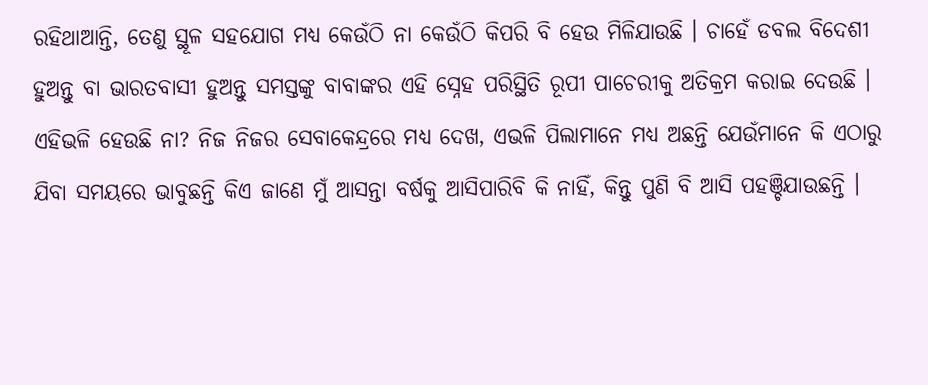ରହିଥାଆନ୍ତି, ତେଣୁ ସ୍ଥୂଳ ସହଯୋଗ ମଧ୍ୟ କେଉଁଠି ନା କେଉଁଠି କିପରି ବି ହେଉ ମିଳିଯାଉଛି । ଚାହେଁ ଡବଲ ବିଦେଶୀ ହୁଅନ୍ତୁ ବା ଭାରତବାସୀ ହୁଅନ୍ତୁ ସମସ୍ତଙ୍କୁ ବାବାଙ୍କର ଏହି ସ୍ନେହ ପରିସ୍ଥିତି ରୂପୀ ପାଚେରୀକୁ ଅତିକ୍ରମ କରାଇ ଦେଉଛି । ଏହିଭଳି ହେଉଛି ନା? ନିଜ ନିଜର ସେବାକେନ୍ଦ୍ରରେ ମଧ୍ୟ ଦେଖ, ଏଭଳି ପିଲାମାନେ ମଧ୍ୟ ଅଛନ୍ତି ଯେଉଁମାନେ କି ଏଠାରୁ ଯିବା ସମୟରେ ଭାବୁଛନ୍ତି କିଏ ଜାଣେ ମୁଁ ଆସନ୍ତା ବର୍ଷକୁ ଆସିପାରିବି କି ନାହିଁ, କିନ୍ତୁ ପୁଣି ବି ଆସି ପହଞ୍ଚିଯାଉଛନ୍ତି ।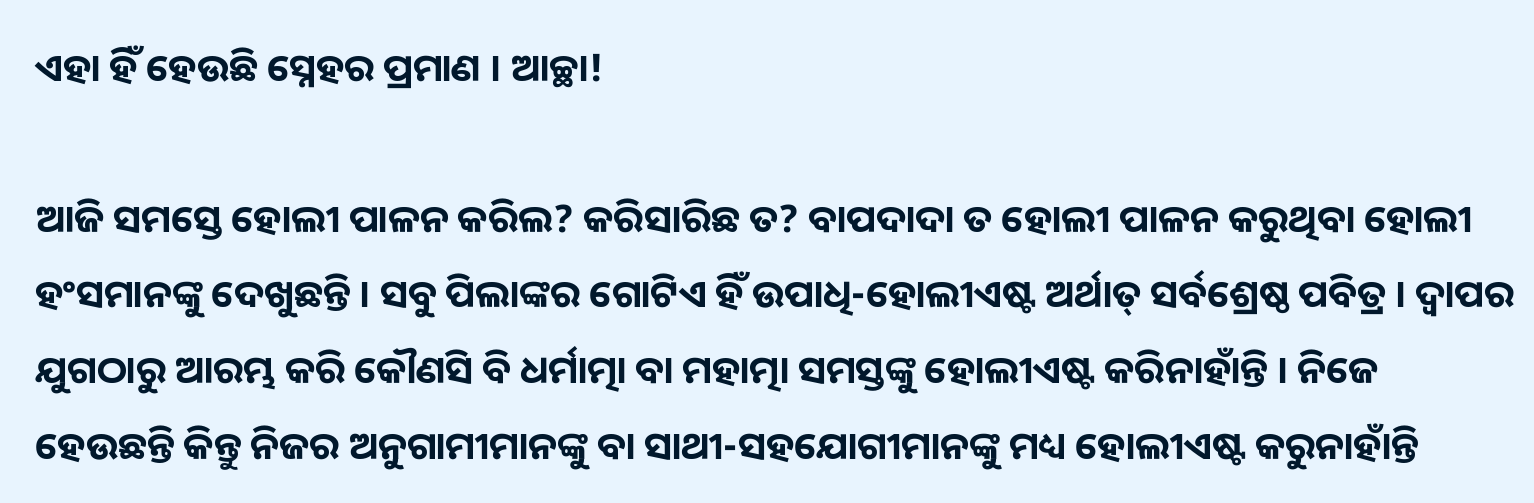ଏହା ହିଁ ହେଉଛି ସ୍ନେହର ପ୍ରମାଣ । ଆଚ୍ଛା!

ଆଜି ସମସ୍ତେ ହୋଲୀ ପାଳନ କରିଲ? କରିସାରିଛ ତ? ବାପଦାଦା ତ ହୋଲୀ ପାଳନ କରୁଥିବା ହୋଲୀ ହଂସମାନଙ୍କୁ ଦେଖୁଛନ୍ତି । ସବୁ ପିଲାଙ୍କର ଗୋଟିଏ ହିଁ ଉପାଧି-ହୋଲୀଏଷ୍ଟ ଅର୍ଥାତ୍ ସର୍ବଶ୍ରେଷ୍ଠ ପବିତ୍ର । ଦ୍ୱାପର ଯୁଗଠାରୁ ଆରମ୍ଭ କରି କୌଣସି ବି ଧର୍ମାତ୍ମା ବା ମହାତ୍ମା ସମସ୍ତଙ୍କୁ ହୋଲୀଏଷ୍ଟ କରିନାହାଁନ୍ତି । ନିଜେ ହେଉଛନ୍ତି କିନ୍ତୁ ନିଜର ଅନୁଗାମୀମାନଙ୍କୁ ବା ସାଥୀ-ସହଯୋଗୀମାନଙ୍କୁ ମଧ୍ୟ ହୋଲୀଏଷ୍ଟ କରୁନାହାଁନ୍ତି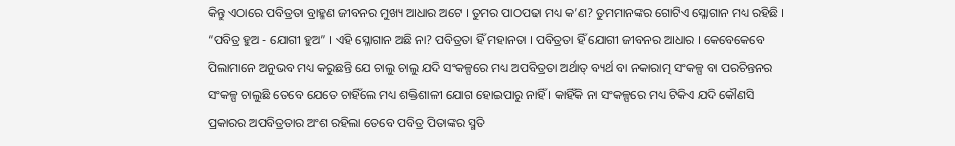କିନ୍ତୁ ଏଠାରେ ପବିତ୍ରତା ବ୍ରାହ୍ମଣ ଜୀବନର ମୁଖ୍ୟ ଆଧାର ଅଟେ । ତୁମର ପାଠପଢା ମଧ୍ୟ କ’ଣ? ତୁମମାନଙ୍କର ଗୋଟିଏ ସ୍ଳୋଗାନ ମଧ୍ୟ ରହିଛି । “ପବିତ୍ର ହୁଅ - ଯୋଗୀ ହୁଅ” । ଏହି ସ୍ଳୋଗାନ ଅଛି ନା? ପବିତ୍ରତା ହିଁ ମହାନତା । ପବିତ୍ରତା ହିଁ ଯୋଗୀ ଜୀବନର ଆଧାର । କେବେକେବେ ପିଲାମାନେ ଅନୁଭବ ମଧ୍ୟ କରୁଛନ୍ତି ଯେ ଚାଲୁ ଚାଲୁ ଯଦି ସଂକଳ୍ପରେ ମଧ୍ୟ ଅପବିତ୍ରତା ଅର୍ଥାତ୍ ବ୍ୟର୍ଥ ବା ନକାରାତ୍ମ ସଂକଳ୍ପ ବା ପରଚିନ୍ତନର ସଂକଳ୍ପ ଚାଲୁଛି ତେବେ ଯେତେ ଚାହିଁଲେ ମଧ୍ୟ ଶକ୍ତିଶାଳୀ ଯୋଗ ହୋଇପାରୁ ନାହିଁ । କାହିଁକି ନା ସଂକଳ୍ପରେ ମଧ୍ୟ ଟିକିଏ ଯଦି କୌଣସି ପ୍ରକାରର ଅପବିତ୍ରତାର ଅଂଶ ରହିଲା ତେବେ ପବିତ୍ର ପିତାଙ୍କର ସ୍ମତି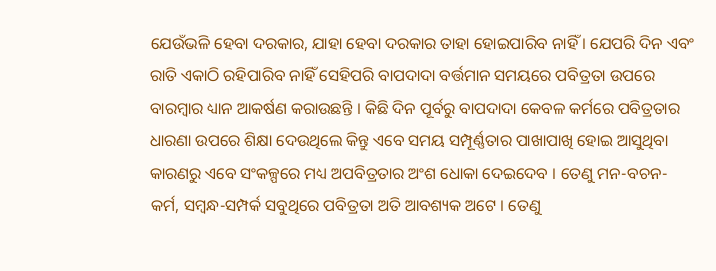ଯେଉଁଭଳି ହେବା ଦରକାର, ଯାହା ହେବା ଦରକାର ତାହା ହୋଇପାରିବ ନାହିଁ । ଯେପରି ଦିନ ଏବଂ ରାତି ଏକାଠି ରହିପାରିବ ନାହିଁ ସେହିପରି ବାପଦାଦା ବର୍ତ୍ତମାନ ସମୟରେ ପବିତ୍ରତା ଉପରେ ବାରମ୍ବାର ଧ୍ୟାନ ଆକର୍ଷଣ କରାଉଛନ୍ତି । କିଛି ଦିନ ପୂର୍ବରୁ ବାପଦାଦା କେବଳ କର୍ମରେ ପବିତ୍ରତାର ଧାରଣା ଉପରେ ଶିକ୍ଷା ଦେଉଥିଲେ କିନ୍ତୁ ଏବେ ସମୟ ସମ୍ପୂର୍ଣ୍ଣତାର ପାଖାପାଖି ହୋଇ ଆସୁଥିବା କାରଣରୁ ଏବେ ସଂକଳ୍ପରେ ମଧ୍ୟ ଅପବିତ୍ରତାର ଅଂଶ ଧୋକା ଦେଇଦେବ । ତେଣୁ ମନ-ବଚନ-କର୍ମ, ସମ୍ବନ୍ଧ-ସମ୍ପର୍କ ସବୁଥିରେ ପବିତ୍ରତା ଅତି ଆବଶ୍ୟକ ଅଟେ । ତେଣୁ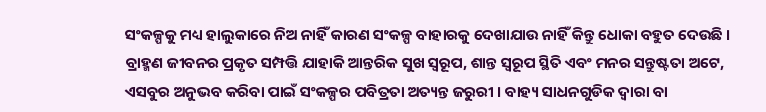ସଂକଳ୍ପକୁ ମଧ୍ୟ ହାଲୁକାରେ ନିଅ ନାହିଁ କାରଣ ସଂକଳ୍ପ ବାହାରକୁ ଦେଖାଯାଉ ନାହିଁ କିନ୍ତୁ ଧୋକା ବହୁତ ଦେଉଛି । ବ୍ରାହ୍ମଣ ଜୀବନର ପ୍ରକୃତ ସମ୍ପତ୍ତି ଯାହାକି ଆନ୍ତରିକ ସୁଖ ସ୍ୱରୂପ, ଶାନ୍ତ ସ୍ୱରୂପ ସ୍ଥିତି ଏବଂ ମନର ସନ୍ତୁଷ୍ଟତା ଅଟେ, ଏସବୁର ଅନୁଭବ କରିବା ପାଇଁ ସଂକଳ୍ପର ପବିତ୍ରତା ଅତ୍ୟନ୍ତ ଜରୁରୀ । ବାହ୍ୟ ସାଧନଗୁଡିକ ଦ୍ୱାରା ବା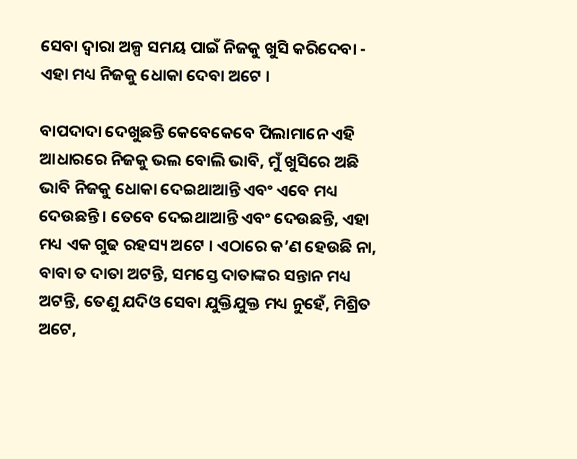ସେବା ଦ୍ୱାରା ଅଳ୍ପ ସମୟ ପାଇଁ ନିଜକୁ ଖୁସି କରିଦେବା - ଏହା ମଧ୍ୟ ନିଜକୁ ଧୋକା ଦେବା ଅଟେ ।

ବାପଦାଦା ଦେଖୁଛନ୍ତି କେବେକେବେ ପିଲାମାନେ ଏହି ଆଧାରରେ ନିଜକୁ ଭଲ ବୋଲି ଭାବି, ମୁଁ ଖୁସିରେ ଅଛି ଭାବି ନିଜକୁ ଧୋକା ଦେଇଥାଆନ୍ତି ଏବଂ ଏବେ ମଧ୍ୟ ଦେଉଛନ୍ତି । ତେବେ ଦେଇଥାଆନ୍ତି ଏବଂ ଦେଉଛନ୍ତି, ଏହା ମଧ୍ୟ ଏକ ଗୁଢ ରହସ୍ୟ ଅଟେ । ଏଠାରେ କ’ଣ ହେଉଛି ନା, ବାବା ତ ଦାତା ଅଟନ୍ତି, ସମସ୍ତେ ଦାତାଙ୍କର ସନ୍ତାନ ମଧ୍ୟ ଅଟନ୍ତି, ତେଣୁ ଯଦିଓ ସେବା ଯୁକ୍ତିଯୁକ୍ତ ମଧ୍ୟ ନୁହେଁ, ମିଶ୍ରିତ ଅଟେ,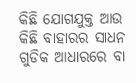କିଛି ଯୋଗଯୁକ୍ତ ଆଉ କିଛି ବାହାରର ସାଧନ ଗୁଡିକ ଆଧାରରେ ବା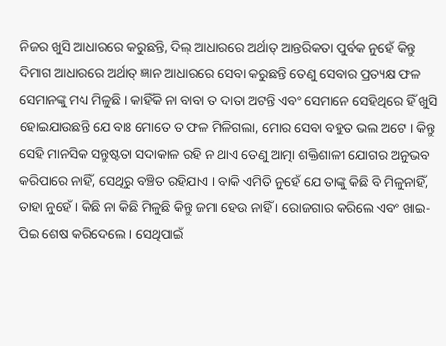ନିଜର ଖୁସି ଆଧାରରେ କରୁଛନ୍ତି, ଦିଲ୍ ଆଧାରରେ ଅର୍ଥାତ୍ ଆନ୍ତରିକତା ପୁର୍ବକ ନୁହେଁ କିନ୍ତୁ ଦିମାଗ ଆଧାରରେ ଅର୍ଥାତ୍ ଜ୍ଞାନ ଆଧାରରେ ସେବା କରୁଛନ୍ତି ତେଣୁ ସେବାର ପ୍ରତ୍ୟକ୍ଷ ଫଳ ସେମାନଙ୍କୁ ମଧ୍ୟ ମିଳୁଛି । କାହିଁକି ନା ବାବା ତ ଦାତା ଅଟନ୍ତି ଏବଂ ସେମାନେ ସେହିଥିରେ ହିଁ ଖୁସି ହୋଇଯାଉଛନ୍ତି ଯେ ବାଃ ମୋତେ ତ ଫଳ ମିଳିଗଲା, ମୋର ସେବା ବହୁତ ଭଲ ଅଟେ । କିନ୍ତୁ ସେହି ମାନସିକ ସନ୍ତୁଷ୍ଟତା ସଦାକାଳ ରହି ନ ଥାଏ ତେଣୁ ଆତ୍ମା ଶକ୍ତିଶାଳୀ ଯୋଗର ଅନୁଭବ କରିପାରେ ନାହିଁ, ସେଥିରୁ ବଞ୍ଚିତ ରହିଯାଏ । ବାକି ଏମିତି ନୁହେଁ ଯେ ତାଙ୍କୁ କିଛି ବି ମିଳୁନାହିଁ, ତାହା ନୁହେଁ । କିଛି ନା କିଛି ମିଳୁଛି କିନ୍ତୁ ଜମା ହେଉ ନାହିଁ । ରୋଜଗାର କରିଲେ ଏବଂ ଖାଇ-ପିଇ ଶେଷ କରିଦେଲେ । ସେଥିପାଇଁ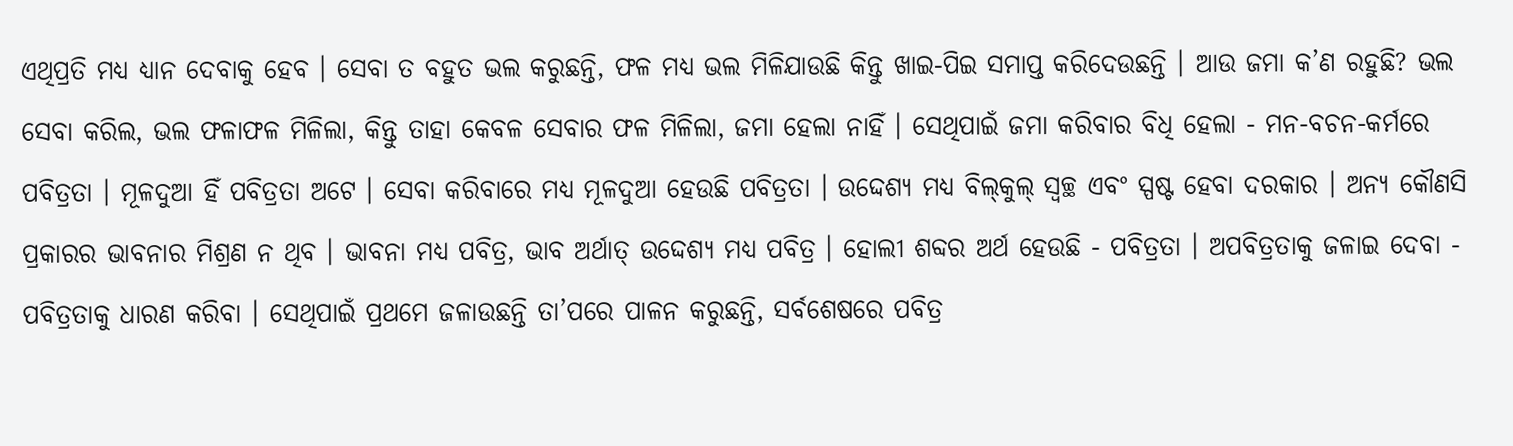ଏଥିପ୍ରତି ମଧ୍ୟ ଧ୍ୟାନ ଦେବାକୁ ହେବ । ସେବା ତ ବହୁତ ଭଲ କରୁଛନ୍ତି, ଫଳ ମଧ୍ୟ ଭଲ ମିଳିଯାଉଛି କିନ୍ତୁ ଖାଇ-ପିଇ ସମାପ୍ତ କରିଦେଉଛନ୍ତି । ଆଉ ଜମା କ’ଣ ରହୁଛି? ଭଲ ସେବା କରିଲ, ଭଲ ଫଳାଫଳ ମିଳିଲା, କିନ୍ତୁ ତାହା କେବଳ ସେବାର ଫଳ ମିଳିଲା, ଜମା ହେଲା ନାହିଁ । ସେଥିପାଇଁ ଜମା କରିବାର ବିଧି ହେଲା - ମନ-ବଚନ-କର୍ମରେ ପବିତ୍ରତା । ମୂଳଦୁଆ ହିଁ ପବିତ୍ରତା ଅଟେ । ସେବା କରିବାରେ ମଧ୍ୟ ମୂଳଦୁଆ ହେଉଛି ପବିତ୍ରତା । ଉଦ୍ଦେଶ୍ୟ ମଧ୍ୟ ବିଲ୍‌କୁଲ୍ ସ୍ୱଚ୍ଛ ଏବଂ ସ୍ପଷ୍ଟ ହେବା ଦରକାର । ଅନ୍ୟ କୌଣସି ପ୍ରକାରର ଭାବନାର ମିଶ୍ରଣ ନ ଥିବ । ଭାବନା ମଧ୍ୟ ପବିତ୍ର, ଭାବ ଅର୍ଥାତ୍ ଉଦ୍ଦେଶ୍ୟ ମଧ୍ୟ ପବିତ୍ର । ହୋଲୀ ଶବ୍ଦର ଅର୍ଥ ହେଉଛି - ପବିତ୍ରତା । ଅପବିତ୍ରତାକୁ ଜଳାଇ ଦେବା - ପବିତ୍ରତାକୁ ଧାରଣ କରିବା । ସେଥିପାଇଁ ପ୍ରଥମେ ଜଳାଉଛନ୍ତି ତା’ପରେ ପାଳନ କରୁଛନ୍ତି, ସର୍ବଶେଷରେ ପବିତ୍ର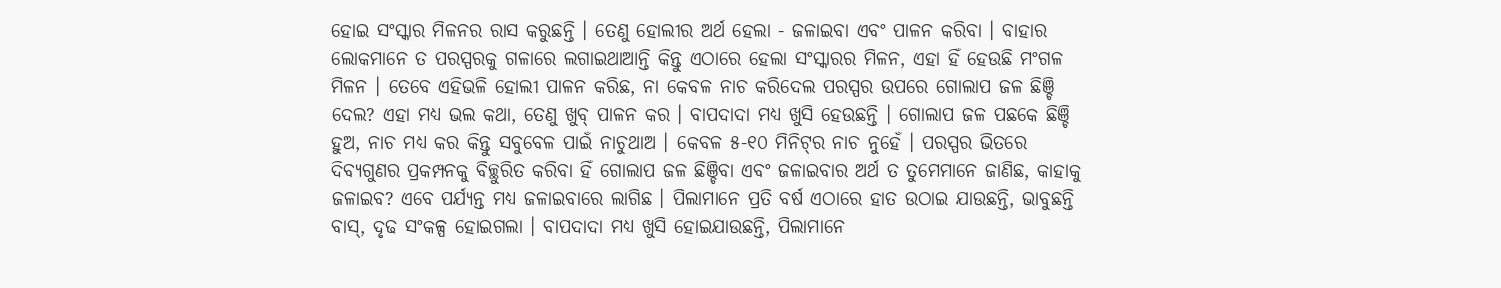ହୋଇ ସଂସ୍କାର ମିଳନର ରାସ କରୁଛନ୍ତି । ତେଣୁ ହୋଲୀର ଅର୍ଥ ହେଲା - ଜଳାଇବା ଏବଂ ପାଳନ କରିବା । ବାହାର ଲୋକମାନେ ତ ପରସ୍ପରକୁ ଗଳାରେ ଲଗାଇଥାଆନ୍ତି କିନ୍ତୁ ଏଠାରେ ହେଲା ସଂସ୍କାରର ମିଳନ, ଏହା ହିଁ ହେଉଛି ମଂଗଳ ମିଳନ । ତେବେ ଏହିଭଳି ହୋଲୀ ପାଳନ କରିଛ, ନା କେବଳ ନାଚ କରିଦେଲ ପରସ୍ପର ଉପରେ ଗୋଲାପ ଜଳ ଛିଞ୍ଚି ଦେଲ? ଏହା ମଧ୍ୟ ଭଲ କଥା, ତେଣୁ ଖୁବ୍ ପାଳନ କର । ବାପଦାଦା ମଧ୍ୟ ଖୁସି ହେଉଛନ୍ତି । ଗୋଲାପ ଜଳ ପଛକେ ଛିଞ୍ଚି ହୁଅ, ନାଚ ମଧ୍ୟ କର କିନ୍ତୁ ସବୁବେଳ ପାଇଁ ନାଚୁଥାଅ । କେବଳ ୫-୧୦ ମିନିଟ୍‌ର ନାଚ ନୁହେଁ । ପରସ୍ପର ଭିତରେ ଦିବ୍ୟଗୁଣର ପ୍ରକମ୍ପନକୁ ବିଚ୍ଛୁରିତ କରିବା ହିଁ ଗୋଲାପ ଜଳ ଛିଞ୍ଚିବା ଏବଂ ଜଳାଇବାର ଅର୍ଥ ତ ତୁମେମାନେ ଜାଣିଛ, କାହାକୁ ଜଳାଇବ? ଏବେ ପର୍ଯ୍ୟନ୍ତ ମଧ୍ୟ ଜଳାଇବାରେ ଲାଗିଛ । ପିଲାମାନେ ପ୍ରତି ବର୍ଷ ଏଠାରେ ହାତ ଉଠାଇ ଯାଉଛନ୍ତି, ଭାବୁଛନ୍ତି ବାସ୍‌, ଦୃଢ ସଂକଳ୍ପ ହୋଇଗଲା । ବାପଦାଦା ମଧ୍ୟ ଖୁସି ହୋଇଯାଉଛନ୍ତି, ପିଲାମାନେ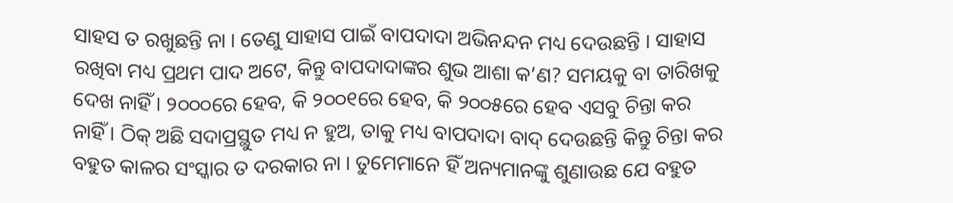ସାହସ ତ ରଖୁଛନ୍ତି ନା । ତେଣୁ ସାହାସ ପାଇଁ ବାପଦାଦା ଅଭିନନ୍ଦନ ମଧ୍ୟ ଦେଉଛନ୍ତି । ସାହାସ ରଖିବା ମଧ୍ୟ ପ୍ରଥମ ପାଦ ଅଟେ, କିନ୍ତୁ ବାପଦାଦାଙ୍କର ଶୁଭ ଆଶା କ’ଣ? ସମୟକୁ ବା ତାରିଖକୁ ଦେଖ ନାହିଁ । ୨୦୦୦ରେ ହେବ, କି ୨୦୦୧ରେ ହେବ, କି ୨୦୦୫ରେ ହେବ ଏସବୁ ଚିନ୍ତା କର ନାହିଁ । ଠିକ୍ ଅଛି ସଦାପ୍ରସ୍ଥୁତ ମଧ୍ୟ ନ ହୁଅ, ତାକୁ ମଧ୍ୟ ବାପଦାଦା ବାଦ୍ ଦେଉଛନ୍ତି କିନ୍ତୁ ଚିନ୍ତା କର ବହୁତ କାଳର ସଂସ୍କାର ତ ଦରକାର ନା । ତୁମେମାନେ ହିଁ ଅନ୍ୟମାନଙ୍କୁ ଶୁଣାଉଛ ଯେ ବହୁତ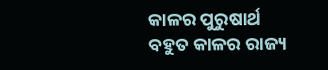କାଳର ପୁରୁଷାର୍ଥ ବହୁତ କାଳର ରାଜ୍ୟ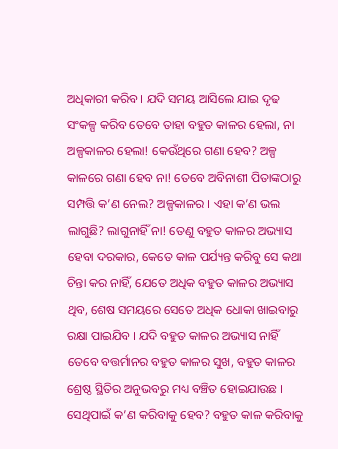ଅଧିକାରୀ କରିବ । ଯଦି ସମୟ ଆସିଲେ ଯାଇ ଦୃଢ ସଂକଳ୍ପ କରିବ ତେବେ ତାହା ବହୁତ କାଳର ହେଲା, ନା ଅଳ୍ପକାଳର ହେଲା! କେଉଁଥିରେ ଗଣା ହେବ? ଅଳ୍ପ କାଳରେ ଗଣା ହେବ ନା! ତେବେ ଅବିନାଶୀ ପିତାଙ୍କଠାରୁ ସମ୍ପତ୍ତି କ’ଣ ନେଲ? ଅଳ୍ପକାଳର । ଏହା କ’ଣ ଭଲ ଲାଗୁଛି? ଲାଗୁନାହିଁ ନା! ତେଣୁ ବହୁତ କାଳର ଅଭ୍ୟାସ ହେବା ଦରକାର, କେତେ କାଳ ପର୍ଯ୍ୟନ୍ତ କରିବୁ ସେ କଥା ଚିନ୍ତା କର ନାହିଁ, ଯେତେ ଅଧିକ ବହୁତ କାଳର ଅଭ୍ୟାସ ଥିବ, ଶେଷ ସମୟରେ ସେତେ ଅଧିକ ଧୋକା ଖାଇବାରୁ ରକ୍ଷା ପାଇଯିବ । ଯଦି ବହୁତ କାଳର ଅଭ୍ୟାସ ନାହିଁ ତେବେ ବତ୍ତର୍ମାନର ବହୁତ କାଳର ସୁଖ, ବହୁତ କାଳର ଶ୍ରେଷ୍ଠ ସ୍ଥିତିର ଅନୁଭବରୁ ମଧ୍ୟ ବଞ୍ଚିତ ହୋଇଯାଉଛ । ସେଥିପାଇଁ କ’ଣ କରିବାକୁ ହେବ? ବହୁତ କାଳ କରିବାକୁ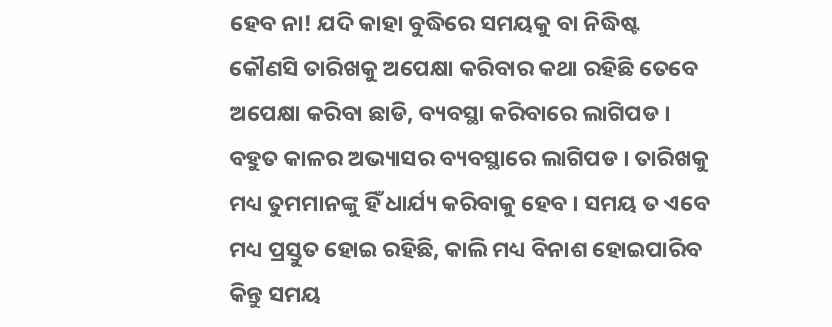ହେବ ନା! ଯଦି କାହା ବୁଦ୍ଧିରେ ସମୟକୁ ବା ନିଦ୍ଧିଷ୍ଟ କୌଣସି ତାରିଖକୁ ଅପେକ୍ଷା କରିବାର କଥା ରହିଛି ତେବେ ଅପେକ୍ଷା କରିବା ଛାଡି, ବ୍ୟବସ୍ଥା କରିବାରେ ଲାଗିପଡ । ବହୁତ କାଳର ଅଭ୍ୟାସର ବ୍ୟବସ୍ଥାରେ ଲାଗିପଡ । ତାରିଖକୁ ମଧ୍ୟ ତୁମମାନଙ୍କୁ ହିଁ ଧାର୍ଯ୍ୟ କରିବାକୁ ହେବ । ସମୟ ତ ଏବେ ମଧ୍ୟ ପ୍ରସ୍ତୁତ ହୋଇ ରହିଛି, କାଲି ମଧ୍ୟ ବିନାଶ ହୋଇପାରିବ କିନ୍ତୁ ସମୟ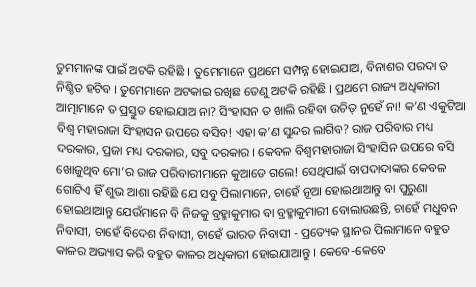ତୁମମାନଙ୍କ ପାଇଁ ଅଟକି ରହିଛି । ତୁମେମାନେ ପ୍ରଥମେ ସମ୍ପନ୍ନ ହୋଇଯାଅ, ବିନାଶର ପରଦା ତ ନିଶ୍ଚିତ ହଟିବ । ତୁମେମାନେ ଅଟକାଇ ରଖିଛ ତେଣୁ ଅଟକି ରହିଛି । ପ୍ରଥମେ ରାଜ୍ୟ ଅଧିକାରୀ ଆତ୍ମାମାନେ ତ ପ୍ରସ୍ତୁତ ହୋଇଯାଅ ନା? ସିଂହାସନ ତ ଖାଲି ରହିବା ଉଚିତ୍ ନୁହେଁ ନା! କ’ଣ ଏକୁଟିଆ ବିଶ୍ୱ ମହାରାଜା ସିଂହାସନ ଉପରେ ବସିବ! ଏହା କ’ଣ ସୁନ୍ଦର ଲାଗିବ? ରାଜ ପରିବାର ମଧ୍ୟ ଦରକାର, ପ୍ରଜା ମଧ୍ୟ ଦରକାର, ସବୁ ଦରକାର । କେବଳ ବିଶ୍ୱମହାରାଜା ସିଂହାସିନ ଉପରେ ବସି ଖୋଜୁଥିବ ମୋ’ର ରାଜ ପରିବାରୀମାନେ କୁଆଡେ ଗଲେ! ସେଥିପାଇଁ ବାପଦାଦାଙ୍କର କେବଳ ଗୋଟିଏ ହିଁ ଶୁଭ ଆଶା ରହିଛି ଯେ ସବୁ ପିଲାମାନେ, ଚାହେଁ ନୂଆ ହୋଇଥାଆନ୍ତୁ ବା ପୁରୁଣା ହୋଇଥାଆନ୍ତୁ ଯେଉଁମାନେ ବି ନିଜକୁ ବ୍ରହ୍ମାକୁମାର ବା ବ୍ରହ୍ମାକୁମାରୀ ବୋଲାଉଛନ୍ତି, ଚାହେଁ ମଧୁବନ ନିବାସୀ, ଚାହେଁ ବିଦେଶ ନିବାସୀ, ଚାହେଁ ଭାରତ ନିବାସୀ - ପ୍ରତ୍ୟେକ ସ୍ଥାନର ପିଲାମାନେ ବହୁତ କାଳର ଅଭ୍ୟାସ କରି ବହୁତ କାଳର ଅଧିକାରୀ ହୋଇଯାଆନ୍ତୁ । କେବେ-କେବେ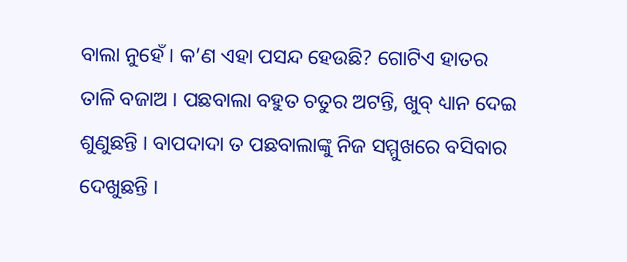ବାଲା ନୁହେଁ । କ’ଣ ଏହା ପସନ୍ଦ ହେଉଛି? ଗୋଟିଏ ହାତର ତାଳି ବଜାଅ । ପଛବାଲା ବହୁତ ଚତୁର ଅଟନ୍ତି, ଖୁବ୍ ଧ୍ୟାନ ଦେଇ ଶୁଣୁଛନ୍ତି । ବାପଦାଦା ତ ପଛବାଲାଙ୍କୁ ନିଜ ସମ୍ମୁଖରେ ବସିବାର ଦେଖୁଛନ୍ତି ।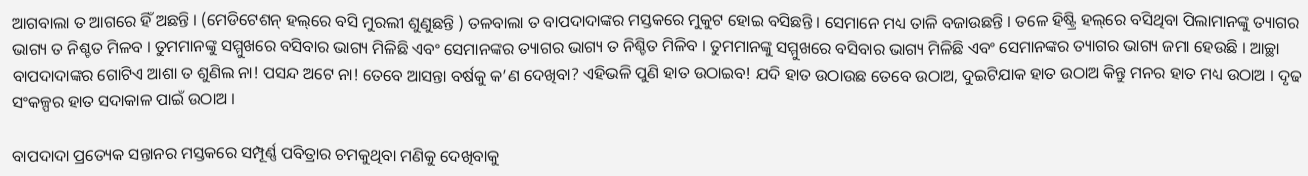ଆଗବାଲା ତ ଆଗରେ ହିଁ ଅଛନ୍ତି । (ମେଡିଟେଶନ୍ ହଲ୍‌ରେ ବସି ମୁରଲୀ ଶୁଣୁଛନ୍ତି ) ତଳବାଲା ତ ବାପଦାଦାଙ୍କର ମସ୍ତକରେ ମୁକୁଟ ହୋଇ ବସିଛନ୍ତି । ସେମାନେ ମଧ୍ୟ ତାଳି ବଜାଉଛନ୍ତି । ତଳେ ହିଷ୍ଟ୍ରି ହଲ୍‌ରେ ବସିଥିବା ପିଲାମାନଙ୍କୁ ତ୍ୟାଗର ଭାଗ୍ୟ ତ ନିଶ୍ଚତ ମିଳବ । ତୁମମାନଙ୍କୁ ସମ୍ମୁଖରେ ବସିବାର ଭାଗ୍ୟ ମିଳିଛି ଏବଂ ସେମାନଙ୍କର ତ୍ୟାଗର ଭାଗ୍ୟ ତ ନିଶ୍ଚିତ ମିଳିବ । ତୁମମାନଙ୍କୁ ସମ୍ମୁଖରେ ବସିବାର ଭାଗ୍ୟ ମିଳିଛି ଏବଂ ସେମାନଙ୍କର ତ୍ୟାଗର ଭାଗ୍ୟ ଜମା ହେଉଛି । ଆଚ୍ଛା ବାପଦାଦାଙ୍କର ଗୋଟିଏ ଆଶା ତ ଶୁଣିଲ ନା! ପସନ୍ଦ ଅଟେ ନା! ତେବେ ଆସନ୍ତା ବର୍ଷକୁ କ’ଣ ଦେଖିବା? ଏହିଭଳି ପୁଣି ହାତ ଉଠାଇବ! ଯଦି ହାତ ଉଠାଉଛ ତେବେ ଉଠାଅ, ଦୁଇଟିଯାକ ହାତ ଉଠାଅ କିନ୍ତୁ ମନର ହାତ ମଧ୍ୟ ଉଠାଅ । ଦୃଢ ସଂକଳ୍ପର ହାତ ସଦାକାଳ ପାଇଁ ଉଠାଅ ।

ବାପଦାଦା ପ୍ରତ୍ୟେକ ସନ୍ତାନର ମସ୍ତକରେ ସମ୍ପୂର୍ଣ୍ଣ ପବିତ୍ରାର ଚମକୁଥିବା ମଣିକୁ ଦେଖିବାକୁ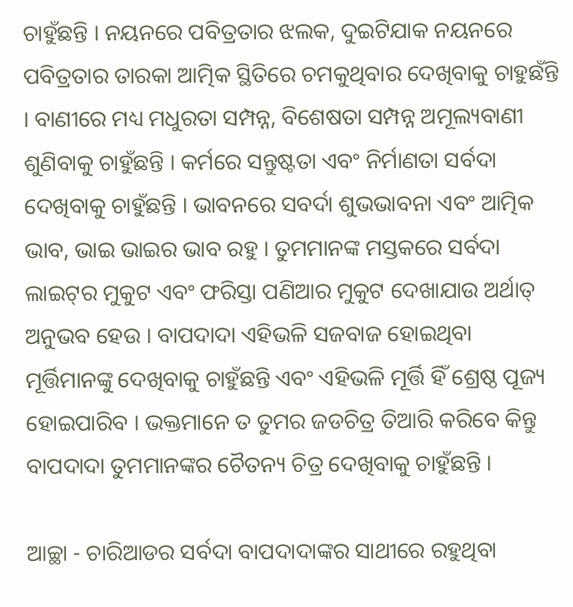ଚାହୁଁଛନ୍ତି । ନୟନରେ ପବିତ୍ରତାର ଝଲକ, ଦୁଇଟିଯାକ ନୟନରେ ପବିତ୍ରତାର ତାରକା ଆତ୍ମିକ ସ୍ଥିତିରେ ଚମକୁଥିବାର ଦେଖିବାକୁ ଚାହୁଛଁନ୍ତି । ବାଣୀରେ ମଧ୍ୟ ମଧୁରତା ସମ୍ପନ୍ନ, ବିଶେଷତା ସମ୍ପନ୍ନ ଅମୂଲ୍ୟବାଣୀ ଶୁଣିବାକୁ ଚାହୁଁଛନ୍ତି । କର୍ମରେ ସନ୍ତୁଷ୍ଟତା ଏବଂ ନିର୍ମାଣତା ସର୍ବଦା ଦେଖିବାକୁ ଚାହୁଁଛନ୍ତି । ଭାବନରେ ସବର୍ଦା ଶୁଭଭାବନା ଏବଂ ଆତ୍ମିକ ଭାବ, ଭାଇ ଭାଇର ଭାବ ରହୁ । ତୁମମାନଙ୍କ ମସ୍ତକରେ ସର୍ବଦା ଲାଇଟ୍‌ର ମୁକୁଟ ଏବଂ ଫରିସ୍ତା ପଣିଆର ମୁକୁଟ ଦେଖାଯାଉ ଅର୍ଥାତ୍ ଅନୁଭବ ହେଉ । ବାପଦାଦା ଏହିଭଳି ସଜବାଜ ହୋଇଥିବା ମୂର୍ତ୍ତିମାନଙ୍କୁ ଦେଖିବାକୁ ଚାହୁଁଛନ୍ତି ଏବଂ ଏହିଭଳି ମୂର୍ତ୍ତି ହିଁ ଶ୍ରେଷ୍ଠ ପୂଜ୍ୟ ହୋଇପାରିବ । ଭକ୍ତମାନେ ତ ତୁମର ଜଡଚିତ୍ର ତିଆରି କରିବେ କିନ୍ତୁ ବାପଦାଦା ତୁମମାନଙ୍କର ଚୈତନ୍ୟ ଚିତ୍ର ଦେଖିବାକୁ ଚାହୁଁଛନ୍ତି ।

ଆଚ୍ଛା - ଚାରିଆଡର ସର୍ବଦା ବାପଦାଦାଙ୍କର ସାଥୀରେ ରହୁଥିବା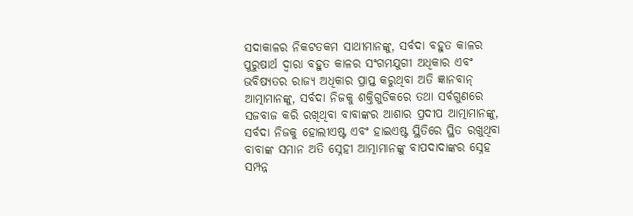ସଦାକାଳର ନିକଟତକମ ସାଥୀମାନଙ୍କୁ, ସର୍ବଦା ବହୁତ କାଳର ପୁରୁଷାର୍ଥ ଦ୍ୱାରା ବହୁତ କାଳର ସଂଗମଯୁଗୀ ଅଧିକାର ଏବଂ ଭବିଷ୍ୟତର ରାଜ୍ୟ ଅଧିକାର ପ୍ରାପ୍ତ କରୁଥିବା ଅତି ଜ୍ଞାନବାନ୍ ଆତ୍ମାମାନଙ୍କୁ, ସର୍ବଦା ନିଜକୁ ଶକ୍ତିଗୁଡିକରେ ତଥା ସର୍ବଗୁଣରେ ସଜବାଜ କରି ରଖିଥିବା ବାବାଙ୍କର ଆଶାର ପ୍ରଦୀପ ଆତ୍ମାମାନଙ୍କୁ, ସର୍ବଦା ନିଜକୁ ହୋଲୀଏଷ୍ଟ ଏବଂ ହାଇଏଷ୍ଟ ସ୍ଥିତିରେ ସ୍ଥିତ ରଖୁଥିବା ବାବାଙ୍କ ସମାନ ଅତି ସ୍ନେହୀ ଆତ୍ମାମାନଙ୍କୁ ବାପଦାଦାଙ୍କର ସ୍ନେହ ସମ୍ପନ୍ନ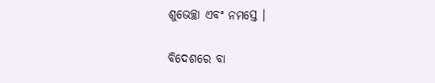ଶୁଭେଚ୍ଛା ଏବଂ ନମସ୍ତେ ।

ବିଦେଶରେ ବା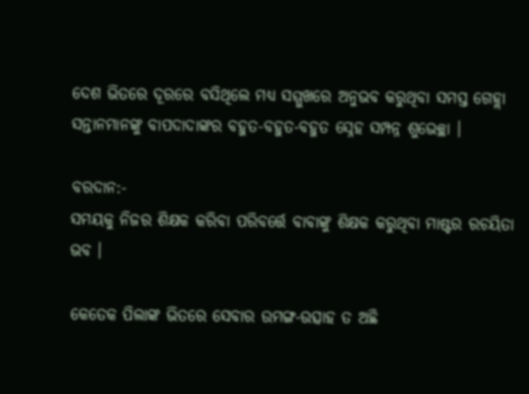ଦେଶ ଭିତରେ ଦୂରରେ ବସିଥିଲେ ମଧ୍ୟ ସମ୍ମୁଖରେ ଅନୁଭବ କରୁଥିବା ସମସ୍ତ ଗେହ୍ଲା ସନ୍ତାନମାନଙ୍କୁ ବାପଦାଦାଙ୍କର ବହୁତ-ବହୁତ-ବହୁତ ସ୍ନେହ ସମ୍ପନ୍ନ ଶୁଭେଚ୍ଛା ।

ବରଦାନ:-
ସମୟକୁ ନିଜର ଶିକ୍ଷକ କରିବା ପରିବର୍ତ୍ତେ ବାବାଙ୍କୁ ଶିକ୍ଷକ କରୁଥିବା ମାଷ୍ଟର ରଚୟିତା ଭବ ।

କେତେକ ପିଲାଙ୍କ ଭିତରେ ସେବାର ଉମଙ୍ଗ-ଉତ୍ସାହ ତ ଅଛି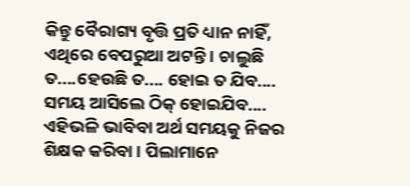କିନ୍ତୁ ବୈରାଗ୍ୟ ବୃତ୍ତି ପ୍ରତି ଧ୍ୟାନ ନାହିଁ, ଏଥିରେ ବେପରୁଆ ଅଟନ୍ତି । ଚାଲୁଛି ତ....ହେଉଛି ତ.... ହୋଇ ତ ଯିବ.... ସମୟ ଆସିଲେ ଠିକ୍ ହୋଇଯିବ.... ଏହିଭଳି ଭାବିବା ଅର୍ଥ ସମୟକୁ ନିଜର ଶିକ୍ଷକ କରିବା । ପିଲାମାନେ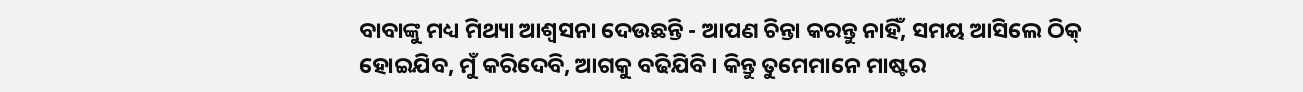ବାବାଙ୍କୁ ମଧ୍ୟ ମିଥ୍ୟା ଆଶ୍ୱସନା ଦେଉଛନ୍ତି - ଆପଣ ଚିନ୍ତା କରନ୍ତୁ ନାହିଁ, ସମୟ ଆସିଲେ ଠିକ୍ ହୋଇଯିବ, ମୁଁ କରିଦେବି, ଆଗକୁ ବଢିଯିବି । କିନ୍ତୁ ତୁମେମାନେ ମାଷ୍ଟର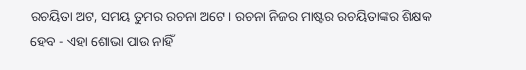ରଚୟିତା ଅଟ, ସମୟ ତୁମର ରଚନା ଅଟେ । ରଚନା ନିଜର ମାଷ୍ଟର ରଚୟିତାଙ୍କର ଶିକ୍ଷକ ହେବ - ଏହା ଶୋଭା ପାଉ ନାହିଁ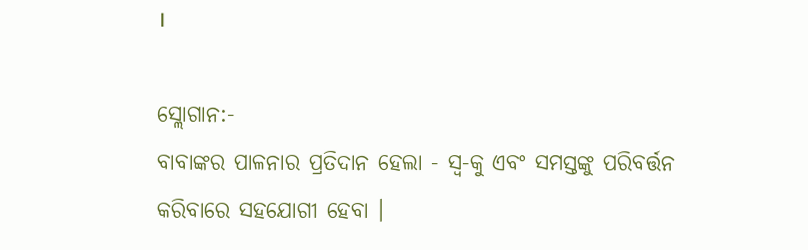।

ସ୍ଲୋଗାନ:-
ବାବାଙ୍କର ପାଳନାର ପ୍ରତିଦାନ ହେଲା - ସ୍ୱ-କୁ ଏବଂ ସମସ୍ତଙ୍କୁ ପରିବର୍ତ୍ତନ କରିବାରେ ସହଯୋଗୀ ହେବା ।